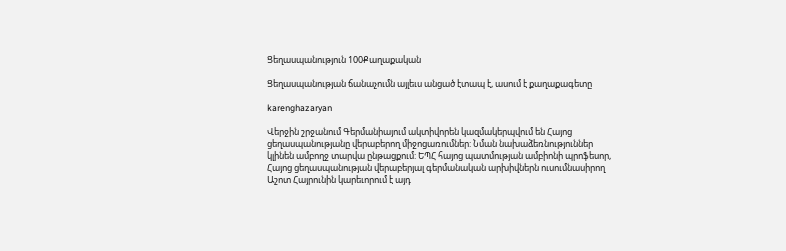Ցեղասպանություն 100Քաղաքական

Ցեղասպանության ճանաչումն այլեւս անցած էտապ է, ասում է քաղաքագետը

karenghazaryan

Վերջին շրջանում Գերմանիայում ակտիվորեն կազմակերպվում են Հայոց ցեղասպանությանը վերաբերող միջոցառումներ: Նման նախաձեռնություններ կլինեն ամբողջ տարվա ընթացքում: ԵՊՀ հայոց պատմության ամբիոնի պրոֆեսոր, Հայոց ցեղասպանության վերաբերյալ գերմանական արխիվներն ուսումնասիրող Աշոտ Հայրունին կարեւորում է այդ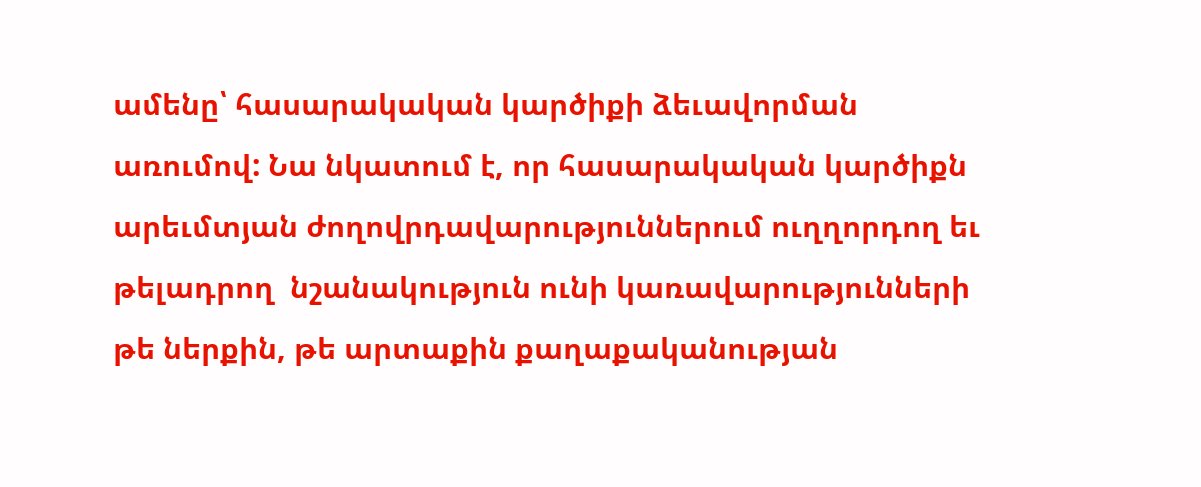ամենը՝ հասարակական կարծիքի ձեւավորման առումով: Նա նկատում է, որ հասարակական կարծիքն արեւմտյան ժողովրդավարություններում ուղղորդող եւ թելադրող  նշանակություն ունի կառավարությունների թե ներքին, թե արտաքին քաղաքականության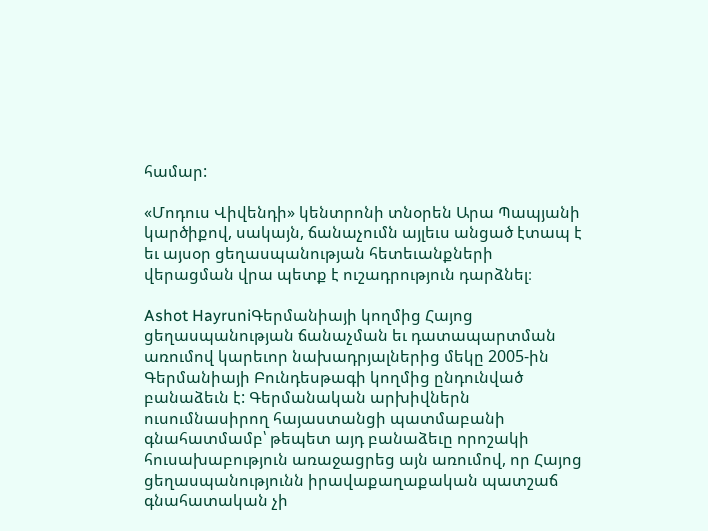համար:

«Մոդուս Վիվենդի» կենտրոնի տնօրեն Արա Պապյանի կարծիքով, սակայն, ճանաչումն այլեւս անցած էտապ է եւ այսօր ցեղասպանության հետեւանքների վերացման վրա պետք է ուշադրություն դարձնել։

Ashot HayruniԳերմանիայի կողմից Հայոց ցեղասպանության ճանաչման եւ դատապարտման առումով կարեւոր նախադրյալներից մեկը 2005-ին Գերմանիայի Բունդեսթագի կողմից ընդունված բանաձեւն է: Գերմանական արխիվներն ուսումնասիրող հայաստանցի պատմաբանի գնահատմամբ՝ թեպետ այդ բանաձեւը որոշակի հուսախաբություն առաջացրեց այն առումով, որ Հայոց ցեղասպանությունն իրավաքաղաքական պատշաճ գնահատական չի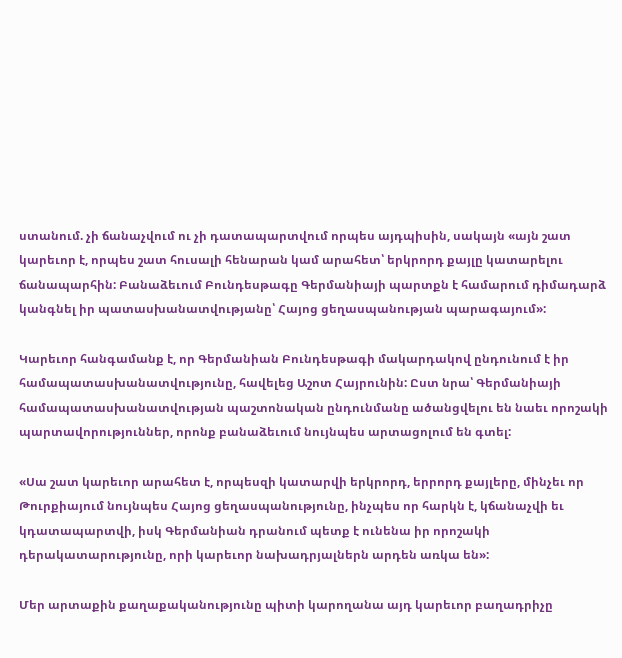ստանում. չի ճանաչվում ու չի դատապարտվում որպես այդպիսին, սակայն «այն շատ կարեւոր է, որպես շատ հուսալի հենարան կամ արահետ՝ երկրորդ քայլը կատարելու ճանապարհին: Բանաձեւում Բունդեսթագը Գերմանիայի պարտքն է համարում դիմադարձ կանգնել իր պատասխանատվությանը՝ Հայոց ցեղասպանության պարագայում»:

Կարեւոր հանգամանք է, որ Գերմանիան Բունդեսթագի մակարդակով ընդունում է իր համապատասխանատվությունը, հավելեց Աշոտ Հայրունին: Ըստ նրա՝ Գերմանիայի համապատասխանատվության պաշտոնական ընդունմանը ածանցվելու են նաեւ որոշակի պարտավորություններ, որոնք բանաձեւում նույնպես արտացոլում են գտել:

«Սա շատ կարեւոր արահետ է, որպեսզի կատարվի երկրորդ, երրորդ քայլերը, մինչեւ որ Թուրքիայում նույնպես Հայոց ցեղասպանությունը, ինչպես որ հարկն է, կճանաչվի եւ կդատապարտվի, իսկ Գերմանիան դրանում պետք է ունենա իր որոշակի դերակատարությունը, որի կարեւոր նախադրյալներն արդեն առկա են»:

Մեր արտաքին քաղաքականությունը պիտի կարողանա այդ կարեւոր բաղադրիչը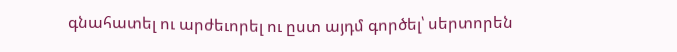գնահատել ու արժեւորել ու ըստ այդմ գործել՝ սերտորեն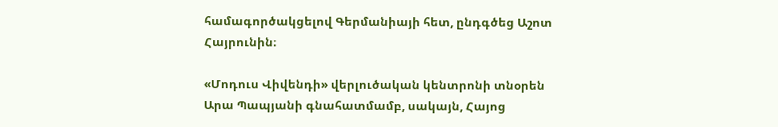համագործակցելով Գերմանիայի հետ, ընդգծեց Աշոտ Հայրունին։

«Մոդուս Վիվենդի» վերլուծական կենտրոնի տնօրեն Արա Պապյանի գնահատմամբ, սակայն, Հայոց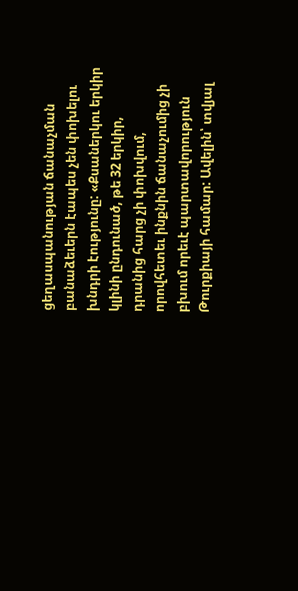ցեղասպանության ճանաչման բանաձեւերն էապես չեն փոխելու խնդրի էությունը: «Քսաներկու երկիր կլինի ընդունած, թե 32 երկիր, դրանից հարց չի փոխվում, որովհետեւ ինքնին ճանաչումից չի բխում որեւէ պարտավորություն Թուրքիայի համար: Ավելին՝ տվյալ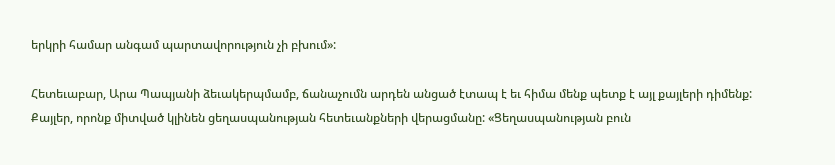երկրի համար անգամ պարտավորություն չի բխում»:

Հետեւաբար, Արա Պապյանի ձեւակերպմամբ, ճանաչումն արդեն անցած էտապ է եւ հիմա մենք պետք է այլ քայլերի դիմենք: Քայլեր, որոնք միտված կլինեն ցեղասպանության հետեւանքների վերացմանը: «Ցեղասպանության բուն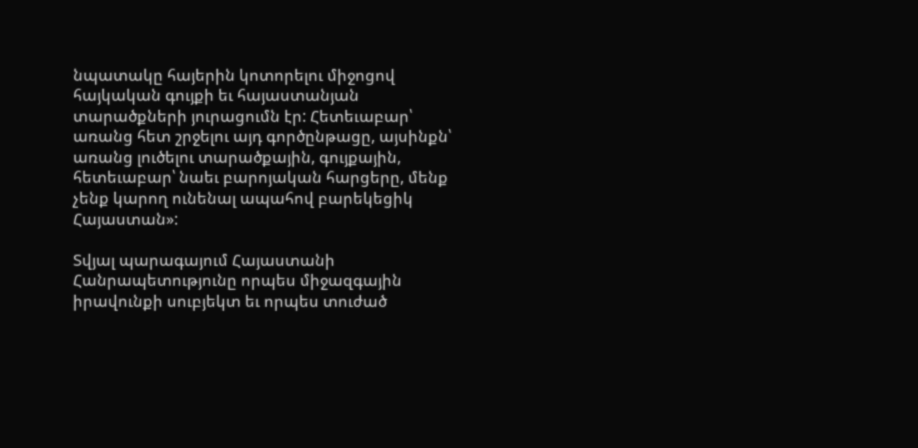նպատակը հայերին կոտորելու միջոցով հայկական գույքի եւ հայաստանյան տարածքների յուրացումն էր: Հետեւաբար՝ առանց հետ շրջելու այդ գործընթացը, այսինքն՝ առանց լուծելու տարածքային, գույքային, հետեւաբար՝ նաեւ բարոյական հարցերը, մենք չենք կարող ունենալ ապահով բարեկեցիկ Հայաստան»:

Տվյալ պարագայում Հայաստանի Հանրապետությունը որպես միջազգային իրավունքի սուբյեկտ եւ որպես տուժած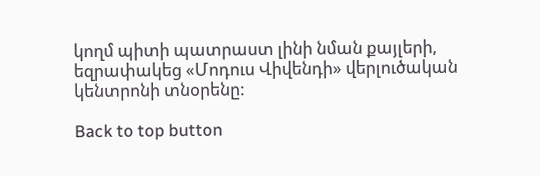կողմ պիտի պատրաստ լինի նման քայլերի, եզրափակեց «Մոդուս Վիվենդի» վերլուծական կենտրոնի տնօրենը:

Back to top button